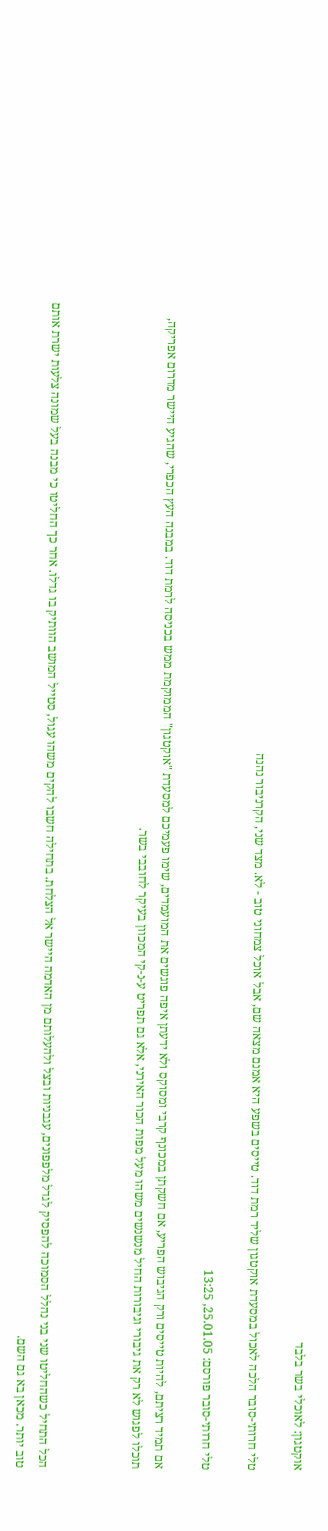אוקטגון: לאוכלי בשר בלבד

טלי חרותי-סובר הלכה לאכול במסעדת אוקטגון שליד רמת דוד. טייסים בשפע היא אמנם מצאה שם, אבל אוכל צמחוני טוב - לא. מצד שני, הקרניבור נהנה

טלי חרותי-סובר פורסם: 25.01.05, 13:25

אם תמיד רציתם, להיות טייסים ורק הגיבוש הפריע, אם חשקתן במכונף קרבי ומסוקס ולא ידעתן איפה פוגשים את המועמדים, שימו פעמיכם למסעדת "אוקטגון" הממוקמת ממש בכניסה לרמת דוד. במבנה העץ הכפרי, שהגיע היישר מדרום אפריקה, תוכלו לפגוש לא רק את גיבורי וגיבורות החיל מנשנשים משהו מעל מפות הכור האירני, אלא גם תפריט ע-נ-קי המכוון בעיקר לחובבי בשר.



הכל התחיל כשהחליטו שני בני נהלל הסמוכה להפסיק לגדל מלפפונים, עגבניות ובצל ולהעלותם מן האדמה היישר אל הצלחת. בתחילה חשבו להקים משהו עגול, סטייל המושב הוותיק בו גדלו. אחר כך החליטו כי מבנה בעל שמונה צלעות ישרת אותם טוב יותר. מכאן בא גם השם.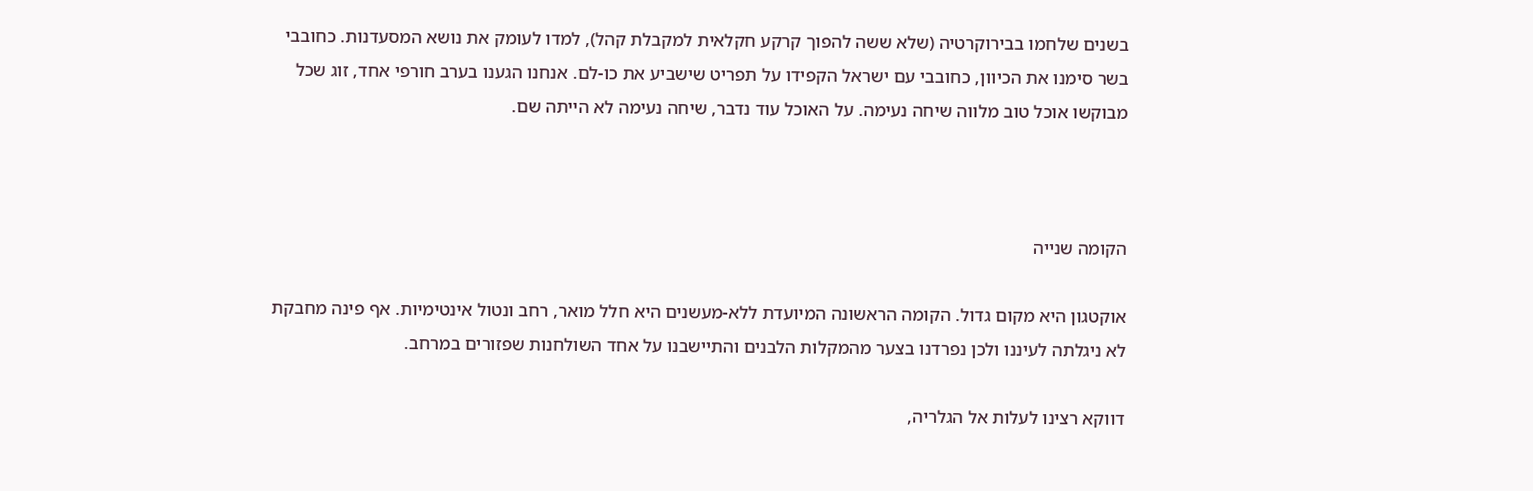בשנים שלחמו בבירוקרטיה (שלא ששה להפוך קרקע חקלאית למקבלת קהל), למדו לעומק את נושא המסעדנות. כחובבי בשר סימנו את הכיוון, כחובבי עם ישראל הקפידו על תפריט שישביע את כו-לם. אנחנו הגענו בערב חורפי אחד, זוג שכל מבוקשו אוכל טוב מלווה שיחה נעימה. על האוכל עוד נדבר, שיחה נעימה לא הייתה שם.



הקומה שנייה

אוקטגון היא מקום גדול. הקומה הראשונה המיועדת ללא-מעשנים היא חלל מואר, רחב ונטול אינטימיות. אף פינה מחבקת לא ניגלתה לעיננו ולכן נפרדנו בצער מהמקלות הלבנים והתיישבנו על אחד השולחנות שפזורים במרחב.

דווקא רצינו לעלות אל הגלריה,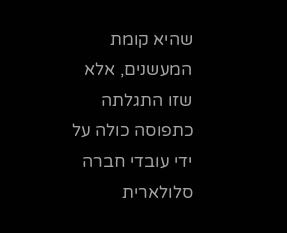שהיא קומת המעשנים, אלא שזו התגלתה כתפוסה כולה על ידי עובדי חברה סלולארית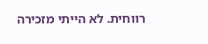רווחית. לא הייתי מזכירה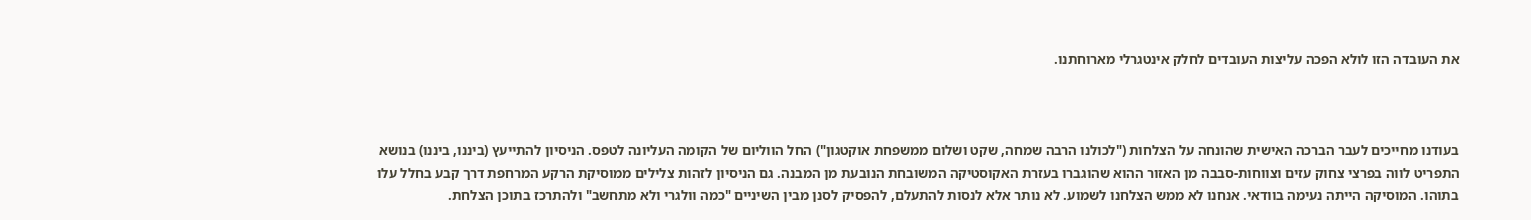את העובדה הזו לולא הפכה עליצות העובדים לחלק אינטגרלי מארוחתנו.



בעודנו מחייכים לעבר הברכה האישית שהונחה על הצלחות ("לכולנו הרבה שמחה, שקט ושלום ממשפחת אוקטגון") החל הווליום של הקומה העליונה לטפס. הניסיון להתייעץ (ביננו, ביננו) בנושא התפריט לווה בפרצי צחוק עזים וצווחות-סבבה מן האזור ההוא שהוגברו בעזרת האקוסטיקה המשובחת הנובעת מן המבנה. גם הניסיון לזהות צלילים ממוסיקת הרקע המרחפת דרך קבע בחלל עלו בתוהו. המוסיקה הייתה נעימה בוודאי. אנחנו לא ממש הצלחנו לשמוע. לא נותר אלא לנסות להתעלם, להפסיק לסנן מבין השיניים "כמה וולגרי ולא מתחשב" ולהתרכז בתוכן הצלחת.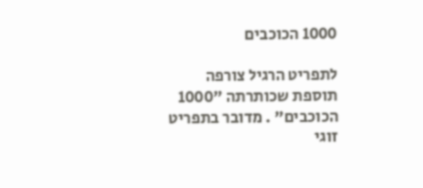1000 הכוכבים

לתפריט הרגיל צורפה תוספת שכותרתה "1000 הכוכבים" . מדובר בתפריט זוגי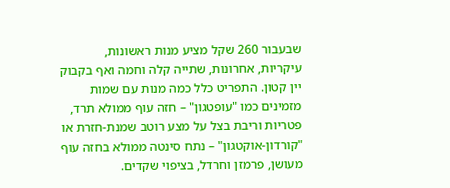שבעבור 260 שקל מציע מנות ראשונות, עיקריות, אחרונות, שתייה קלה וחמה ואף בקבוק יין קטון. התפריט כלל כמה מנות עם שמות מזמינים כמו "עופטגון" – חזה עוף ממולא תרד, פטריות וריבת בצל על מצע רוטב שמנת-חזרת או "קורדון-אוקטגון" – נתח סינטה ממולא בחזה עוף מעושן, פרמזן וחרדל, בציפוי שקדים.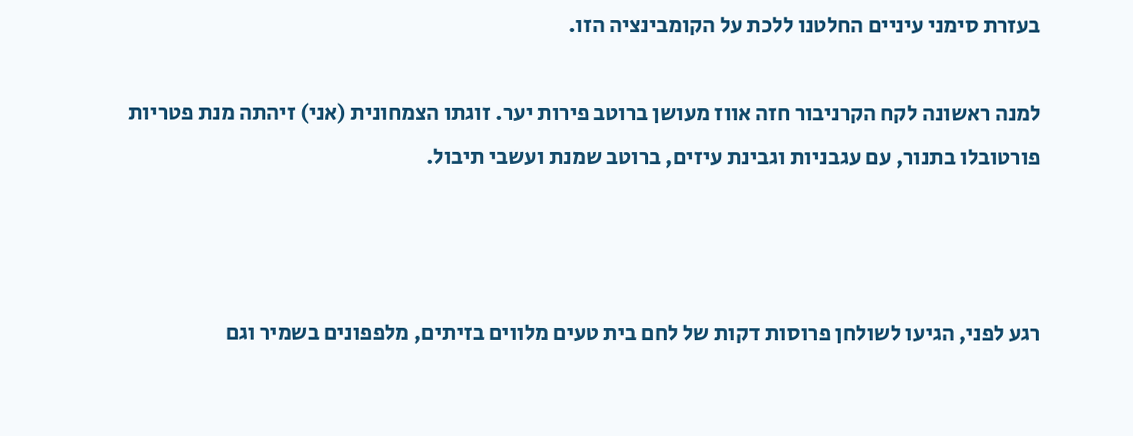בעזרת סימני עיניים החלטנו ללכת על הקומבינציה הזו.

למנה ראשונה לקח הקרניבור חזה אווז מעושן ברוטב פירות יער. זוגתו הצמחונית (אני) זיהתה מנת פטריות פורטובלו בתנור, עם עגבניות וגבינת עיזים, ברוטב שמנת ועשבי תיבול.



רגע לפני, הגיעו לשולחן פרוסות דקות של לחם בית טעים מלווים בזיתים, מלפפונים בשמיר וגם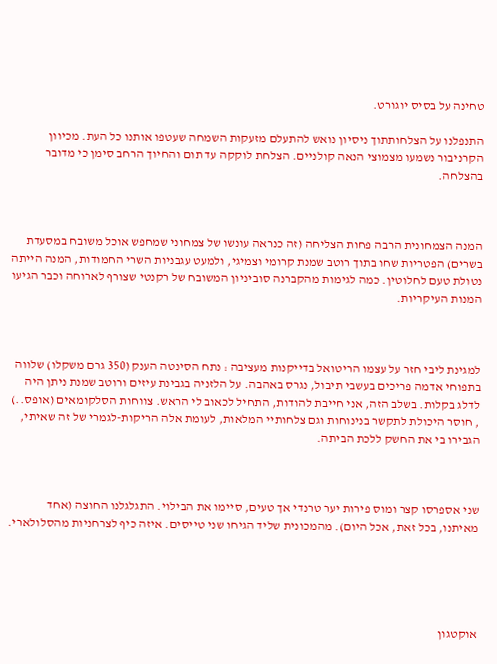טחינה על בסיס יוגורט.

התנפלנו על הצלחותתוך ניסיון נואש להתעלם מזעקות השמחה שעטפו אותנו כל העת. מכיוון הקרניבור נשמעו מצמוצי הנאה קולניים. הצלחת לוקקה עד תום והחיוך הרחב סימן כי מדובר בהצלחה.



המנה הצמחונית הרבה פחות הצליחה (זה כנראה עונשו של צמחוני שמחפש אוכל משובח במסעדת בשרים) הפטריות שחו בתוך רוטב שמנת קרומי וצמיגי, ולמעט עגבניות השרי החמודות, המנה הייתה נטולת טעם לחלוטין. כמה לגימות מהקברנה סוביניון המשובח של רקנטי שצורף לארוחה וכבר הגיעו המנות העיקריות.



למגינת ליבי חזר על עצמו הריטואל בדייקנות מעציבה : נתח הסינטה הענק (350 גרם משקלו) שלווה בתפוחי אדמה פריכים בעשבי תיבול, נגרס באהבה. על הלזניה בגבינת עיזים ורוטב שמנת ניתן היה לדלג בקלות. בשלב הזה, אני חייבת להודות, התחיל לכאוב לי הראש. צווחות הסלקומאים (אופס..) , חוסר היכולת לתקשר בנינוחות וגם צלחותיי המלאות, לעומת אלה הריקות-לגמרי של זה שאיתי, הגבירו בי את החשק ללכת הביתה.



שני אספרסו קצר ומוס פירות יער טרנדי אך טעים, סיימו את הבילוי. התגלגלנו החוצה (אחד מאיתנו, בכל זאת, אכל היום). מהמכונית שליד הגיחו שני טייסים. איזה כיף לצרחניות מהסלולארי.





אוקטגון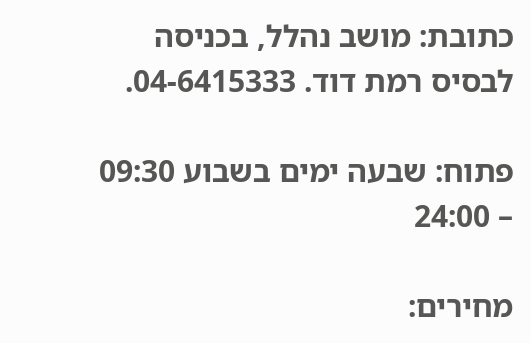כתובת: מושב נהלל, בכניסה לבסיס רמת דוד. 04-6415333.

פתוח: שבעה ימים בשבוע 09:30 – 24:00

מחירים: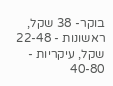בוקר- 38 שקל, ראשונות - 22-48 שקל, עיקריות - 40-80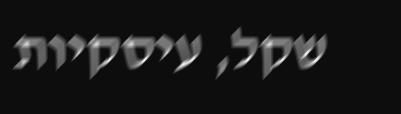שקל, עיסקיות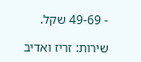- 49-69 שקל.

שירות: זריז ואדיב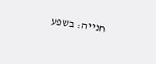חנייה: בשפע